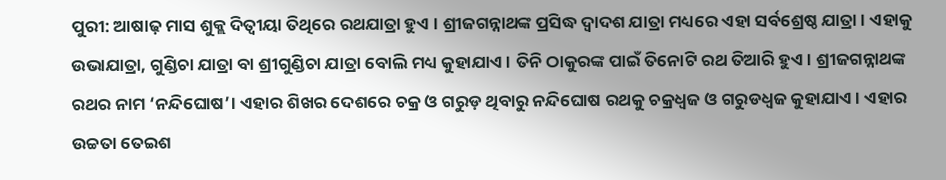ପୁରୀ: ଆଷାଢ଼ ମାସ ଶୁକ୍ଲ ଦିତ୍ୱୀୟା ତିଥିରେ ରଥଯାତ୍ରା ହୁଏ । ଶ୍ରୀଜଗନ୍ନାଥଙ୍କ ପ୍ରସିଦ୍ଧ ଦ୍ୱାଦଶ ଯାତ୍ରା ମଧ୍ୟରେ ଏହା ସର୍ବଶ୍ରେଷ୍ଠ ଯାତ୍ରା। ଏହାକୁ ଉଭାଯାତ୍ରା, ଗୁଣ୍ଡିଚା ଯାତ୍ରା ବା ଶ୍ରୀଗୁଣ୍ଡିଚା ଯାତ୍ରା ବୋଲି ମଧ୍ୟ କୁହାଯାଏ। ତିନି ଠାକୁରଙ୍କ ପାଇଁ ତିନୋଟି ରଥ ତିଆରି ହୁଏ। ଶ୍ରୀଜଗନ୍ନାଥଙ୍କ ରଥର ନାମ ‘ନନ୍ଦିଘୋଷ’। ଏହାର ଶିଖର ଦେଶରେ ଚକ୍ର ଓ ଗରୁଡ଼ ଥିବାରୁ ନନ୍ଦିଘୋଷ ରଥକୁ ଚକ୍ରଧ୍ୱଜ ଓ ଗରୁଡଧ୍ୱଜ କୁହାଯାଏ। ଏହାର ଉଚ୍ଚତା ତେଇଶ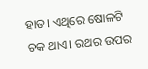ହାତ। ଏଥିରେ ଷୋଳଟି ଚକ ଥାଏ। ରଥର ଉପର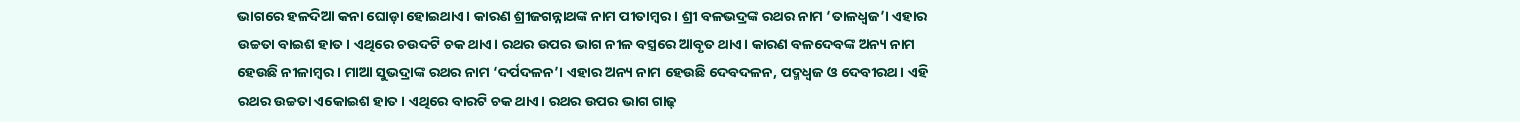ଭାଗରେ ହଳଦିଆ କନା ଘୋଡ଼ା ହୋଇଥାଏ। କାରଣ ଶ୍ରୀଜଗନ୍ନାଥଙ୍କ ନାମ ପୀତାମ୍ବର। ଶ୍ରୀ ବଳଭଦ୍ରଙ୍କ ରଥର ନାମ ‘ତାଳଧ୍ୱଜ’। ଏହାର ଉଚ୍ଚତା ବାଇଶ ହାତ। ଏଥିରେ ଚଉଦଟି ଚକ ଥାଏ। ରଥର ଉପର ଭାଗ ନୀଳ ବସ୍ତ୍ରରେ ଆବୃତ ଥାଏ। କାରଣ ବଳଦେବଙ୍କ ଅନ୍ୟ ନାମ ହେଉଛି ନୀଳାମ୍ବର। ମାଆ ସୁଭଦ୍ରାଙ୍କ ରଥର ନାମ ‘ଦର୍ପଦଳନ’। ଏହାର ଅନ୍ୟ ନାମ ହେଉଛି ଦେବଦଳନ, ପଦ୍ମଧ୍ୱଜ ଓ ଦେବୀରଥ। ଏହି ରଥର ଉଚ୍ଚତା ଏକୋଇଶ ହାତ। ଏଥିରେ ବାରଟି ଚକ ଥାଏ। ରଥର ଉପର ଭାଗ ଗାଢ଼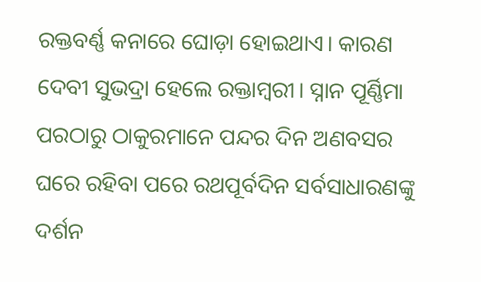ରକ୍ତବର୍ଣ୍ଣ କନାରେ ଘୋଡ଼ା ହୋଇଥାଏ। କାରଣ ଦେବୀ ସୁଭଦ୍ରା ହେଲେ ରକ୍ତାମ୍ବରୀ। ସ୍ନାନ ପୂର୍ଣ୍ଣିମା ପରଠାରୁ ଠାକୁରମାନେ ପନ୍ଦର ଦିନ ଅଣବସର ଘରେ ରହିବା ପରେ ରଥପୂର୍ବଦିନ ସର୍ବସାଧାରଣଙ୍କୁ ଦର୍ଶନ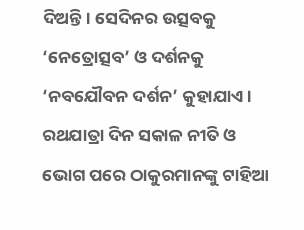ଦିଅନ୍ତି। ସେଦିନର ଉତ୍ସବକୁ ‘ନେତ୍ରୋତ୍ସବ’ ଓ ଦର୍ଶନକୁ ‘ନବଯୌବନ ଦର୍ଶନ’ କୁହାଯାଏ। ରଥଯାତ୍ରା ଦିନ ସକାଳ ନୀତି ଓ ଭୋଗ ପରେ ଠାକୁରମାନଙ୍କୁ ଟାହିଆ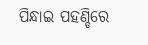ପିନ୍ଧାଇ ପହଣ୍ଡିରେ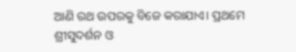ଆଣି ରଥ ଉପରକୁ ବିଜେ କରାଯାଏ। ପ୍ରଥମେ ଶ୍ରୀସୁଦର୍ଶନ ଓ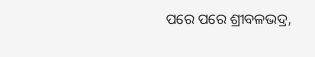ପରେ ପରେ ଶ୍ରୀବଳଭଦ୍ର,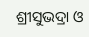ଶ୍ରୀସୁଭଦ୍ରା ଓ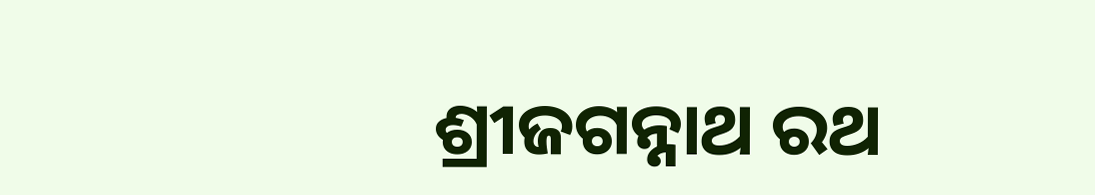ଶ୍ରୀଜଗନ୍ନାଥ ରଥ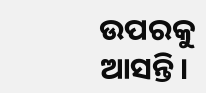ଉପରକୁ ଆସନ୍ତି।